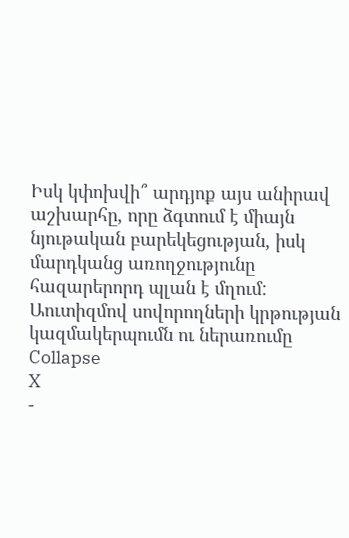Իսկ կփոխվի՞ արդյոք այս անիրավ աշխարհը, որը ձգտում է միայն նյութական բարեկեցության, իսկ մարդկանց առողջությունը հազարերորդ պլան է մղում:
Աուտիզմով սովորողների կրթության կազմակերպումն ու ներառումը
Collapse
X
-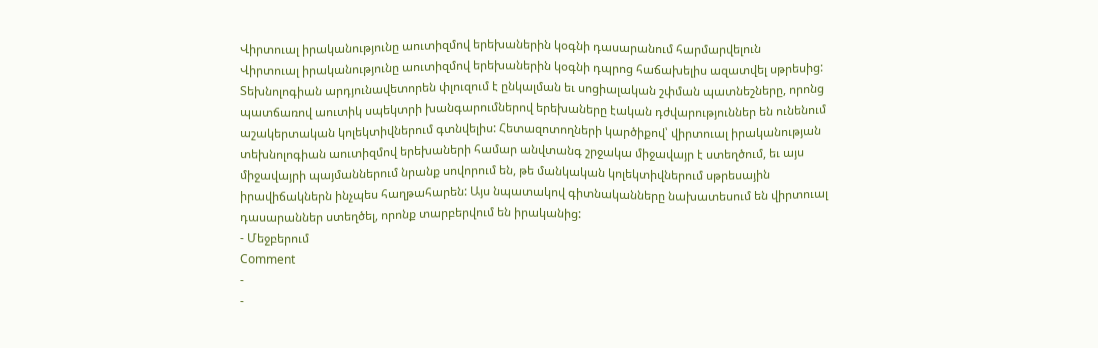Վիրտուալ իրականությունը աուտիզմով երեխաներին կօգնի դասարանում հարմարվելուն
Վիրտուալ իրականությունը աուտիզմով երեխաներին կօգնի դպրոց հաճախելիս ազատվել սթրեսից: Տեխնոլոգիան արդյունավետորեն փլուզում է ընկալման եւ սոցիալական շփման պատնեշները, որոնց պատճառով աուտիկ սպեկտրի խանգարումներով երեխաները էական դժվարություններ են ունենում աշակերտական կոլեկտիվներում գտնվելիս: Հետազոտողների կարծիքով՝ վիրտուալ իրականության տեխնոլոգիան աուտիզմով երեխաների համար անվտանգ շրջակա միջավայր է ստեղծում, եւ այս միջավայրի պայմաններում նրանք սովորում են, թե մանկական կոլեկտիվներում սթրեսային իրավիճակներն ինչպես հաղթահարեն: Այս նպատակով գիտնականները նախատեսում են վիրտուալ դասարաններ ստեղծել, որոնք տարբերվում են իրականից:
- Մեջբերում
Comment
-
-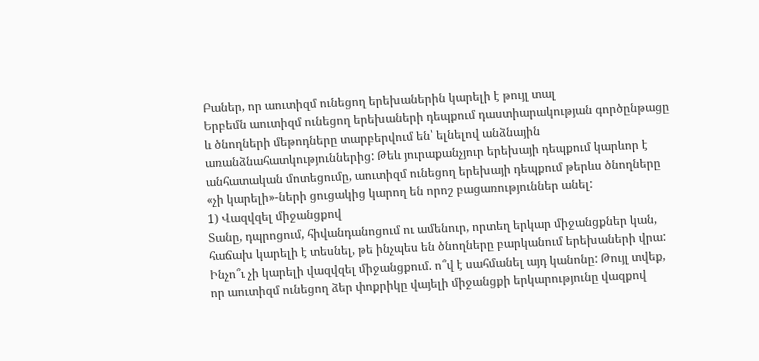Բաներ, որ աուտիզմ ունեցող երեխաներին կարելի է թույլ տալ
Երբեմն աուտիզմ ունեցող երեխաների դեպքում դաստիարակության գործընթացը և ծնողների մեթոդները տարբերվում են՝ ելնելով անձնային առանձնահատկություններից: Թեև յուրաքանչյուր երեխայի դեպքում կարևոր է անհատական մոտեցումը, աուտիզմ ունեցող երեխայի դեպքում թերևս ծնողները «չի կարելի»-ների ցուցակից կարող են որոշ բացառություններ անել:
1) Վազվզել միջանցքով
Տանը, դպրոցում, հիվանդանոցում ու ամենուր, որտեղ երկար միջանցքներ կան, հաճախ կարելի է տեսնել, թե ինչպես են ծնողները բարկանում երեխաների վրա: Ինչո՞ւ չի կարելի վազվզել միջանցքում. ո՞վ է սահմանել այդ կանոնը: Թույլ տվեք, որ աուտիզմ ունեցող ձեր փոքրիկը վայելի միջանցքի երկարությունը վազքով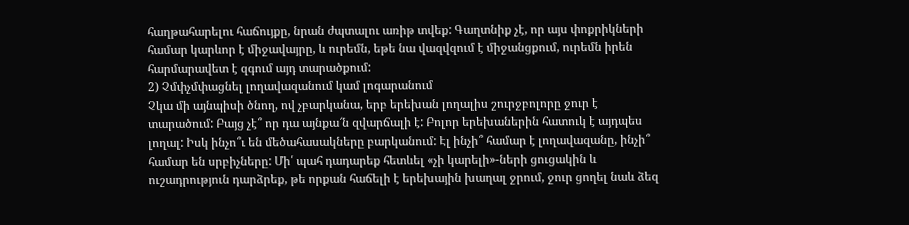հաղթահարելու հաճույքը, նրան ժպտալու առիթ տվեք: Գաղտնիք չէ, որ այս փոքրիկների համար կարևոր է միջավայրը, և ուրեմն, եթե նա վազվզում է միջանցքում, ուրեմն իրեն հարմարավետ է զգում այդ տարածքում:
2) Չմփչմփացնել լողավազանում կամ լոգարանում
Չկա մի այնպիսի ծնող, ով չբարկանա, երբ երեխան լողալիս շուրջբոլորը ջուր է տարածում: Բայց չէ՞ որ դա այնքա՜ն զվարճալի է: Բոլոր երեխաներին հատուկ է այդպես լողալ: Իսկ ինչո՞ւ են մեծահասակները բարկանում: Էլ ինչի՞ համար է լողավազանը, ինչի՞ համար են սրբիչները: Մի՛ պահ դադարեք հետևել «չի կարելի»-ների ցուցակին և ուշադրություն դարձրեք, թե որքան հաճելի է երեխային խաղալ ջրում, ջուր ցողել նաև ձեզ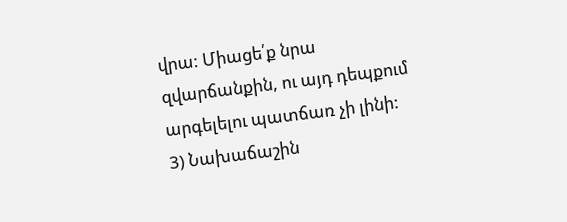վրա: Միացե՛ք նրա զվարճանքին, ու այդ դեպքում արգելելու պատճառ չի լինի:
3) Նախաճաշին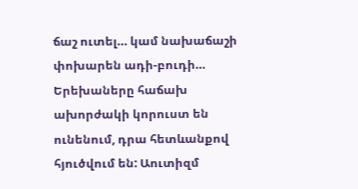ճաշ ուտել… կամ նախաճաշի փոխարեն ադի-բուդի…
Երեխաները հաճախ ախորժակի կորուստ են ունենում, դրա հետևանքով հյուծվում են: Աուտիզմ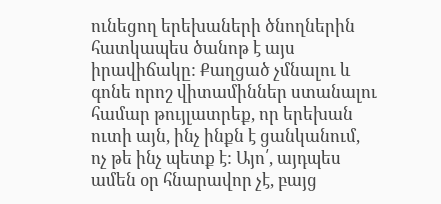ունեցող երեխաների ծնողներին հատկապես ծանոթ է այս իրավիճակը: Քաղցած չմնալու և գոնե որոշ վիտամիններ ստանալու համար թույլատրեք, որ երեխան ուտի այն, ինչ ինքն է ցանկանում, ոչ թե ինչ պետք է: Այո՛, այդպես ամեն օր հնարավոր չէ, բայց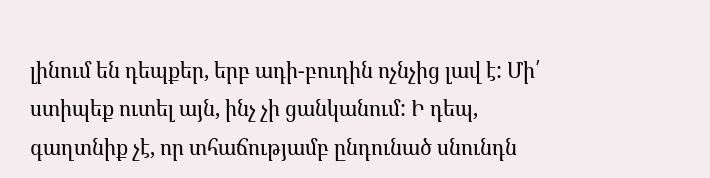լինում են դեպքեր, երբ ադի-բուդին ոչնչից լավ է: Մի՛ ստիպեք ուտել այն, ինչ չի ցանկանում: Ի դեպ, գաղտնիք չէ, որ տհաճությամբ ընդունած սնունդն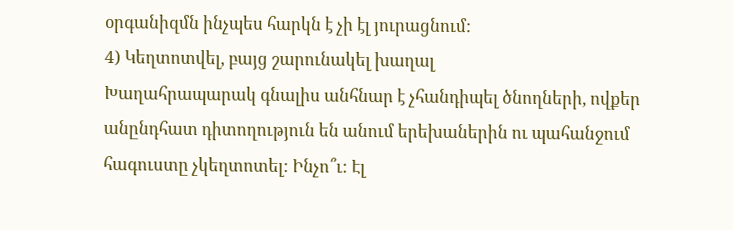օրգանիզմն ինչպես հարկն է չի էլ յուրացնում:
4) Կեղտոտվել, բայց շարունակել խաղալ
Խաղահրապարակ գնալիս անհնար է չհանդիպել ծնողների, ովքեր անընդհատ դիտողություն են անում երեխաներին ու պահանջում հագուստը չկեղտոտել: Ինչո՞ւ: Էլ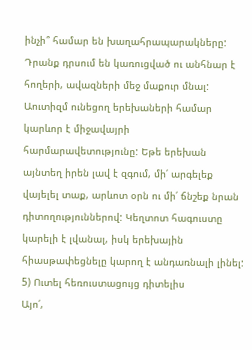ինչի՞ համար են խաղահրապարակները: Դրանք դրսում են կառուցված ու անհնար է հողերի, ավազների մեջ մաքուր մնալ: Աուտիզմ ունեցող երեխաների համար կարևոր է միջավայրի հարմարավետությունը: Եթե երեխան այնտեղ իրեն լավ է զգում, մի՛ արգելեք վայելել տաք, արևոտ օրն ու մի՛ ճնշեք նրան դիտողություններով: Կեղտոտ հագուստը կարելի է լվանալ, իսկ երեխային հիասթափեցնելը կարող է անդառնալի լինել:
5) Ուտել հեռուստացույց դիտելիս
Այո՛,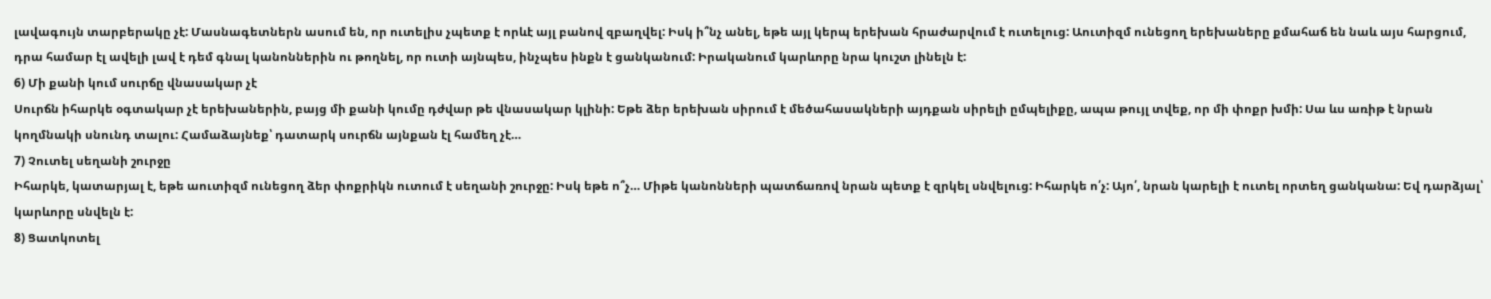լավագույն տարբերակը չէ: Մասնագետներն ասում են, որ ուտելիս չպետք է որևէ այլ բանով զբաղվել: Իսկ ի՞նչ անել, եթե այլ կերպ երեխան հրաժարվում է ուտելուց: Աուտիզմ ունեցող երեխաները քմահաճ են նաև այս հարցում, դրա համար էլ ավելի լավ է դեմ գնալ կանոններին ու թողնել, որ ուտի այնպես, ինչպես ինքն է ցանկանում: Իրականում կարևորը նրա կուշտ լինելն է:
6) Մի քանի կում սուրճը վնասակար չէ
Սուրճն իհարկե օգտակար չէ երեխաներին, բայց մի քանի կումը դժվար թե վնասակար կլինի: Եթե ձեր երեխան սիրում է մեծահասակների այդքան սիրելի ըմպելիքը, ապա թույլ տվեք, որ մի փոքր խմի: Սա ևս առիթ է նրան կողմնակի սնունդ տալու: Համաձայնեք՝ դատարկ սուրճն այնքան էլ համեղ չէ…
7) Չուտել սեղանի շուրջը
Իհարկե, կատարյալ է, եթե աուտիզմ ունեցող ձեր փոքրիկն ուտում է սեղանի շուրջը: Իսկ եթե ո՞չ… Միթե կանոնների պատճառով նրան պետք է զրկել սնվելուց: Իհարկե ո՛չ: Այո՛, նրան կարելի է ուտել որտեղ ցանկանա: Եվ դարձյալ՝ կարևորը սնվելն է:
8) Ցատկոտել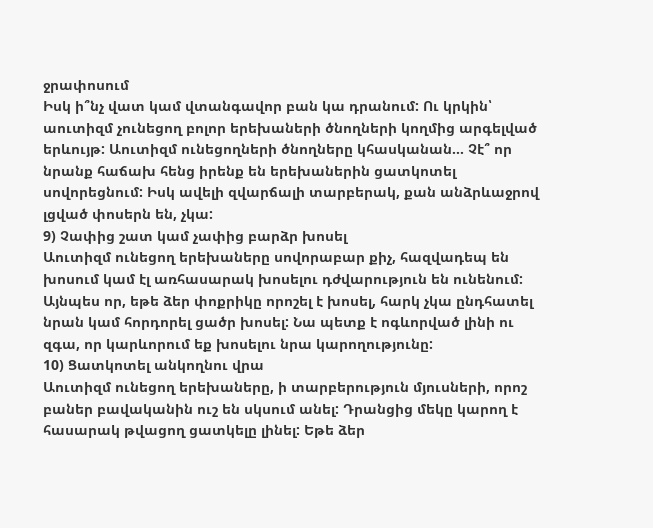ջրափոսում
Իսկ ի՞նչ վատ կամ վտանգավոր բան կա դրանում: Ու կրկին՝ աուտիզմ չունեցող բոլոր երեխաների ծնողների կողմից արգելված երևույթ: Աուտիզմ ունեցողների ծնողները կհասկանան… Չէ՞ որ նրանք հաճախ հենց իրենք են երեխաներին ցատկոտել սովորեցնում: Իսկ ավելի զվարճալի տարբերակ, քան անձրևաջրով լցված փոսերն են, չկա:
9) Չափից շատ կամ չափից բարձր խոսել
Աուտիզմ ունեցող երեխաները սովորաբար քիչ, հազվադեպ են խոսում կամ էլ առհասարակ խոսելու դժվարություն են ունենում: Այնպես որ, եթե ձեր փոքրիկը որոշել է խոսել, հարկ չկա ընդհատել նրան կամ հորդորել ցածր խոսել: Նա պետք է ոգևորված լինի ու զգա, որ կարևորում եք խոսելու նրա կարողությունը:
10) Ցատկոտել անկողնու վրա
Աուտիզմ ունեցող երեխաները, ի տարբերություն մյուսների, որոշ բաներ բավականին ուշ են սկսում անել: Դրանցից մեկը կարող է հասարակ թվացող ցատկելը լինել: Եթե ձեր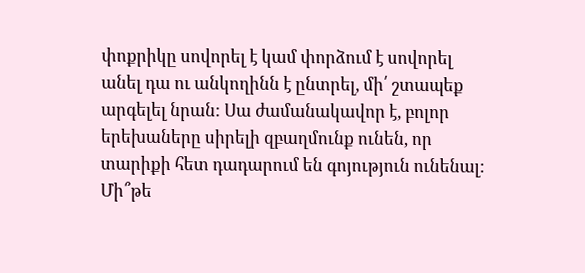փոքրիկը սովորել է կամ փորձում է սովորել անել դա ու անկողինն է ընտրել, մի՛ շտապեք արգելել նրան: Սա ժամանակավոր է, բոլոր երեխաները սիրելի զբաղմունք ունեն, որ տարիքի հետ դադարում են գոյություն ունենալ: Մի՞թե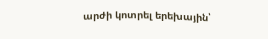արժի կոտրել երեխային՝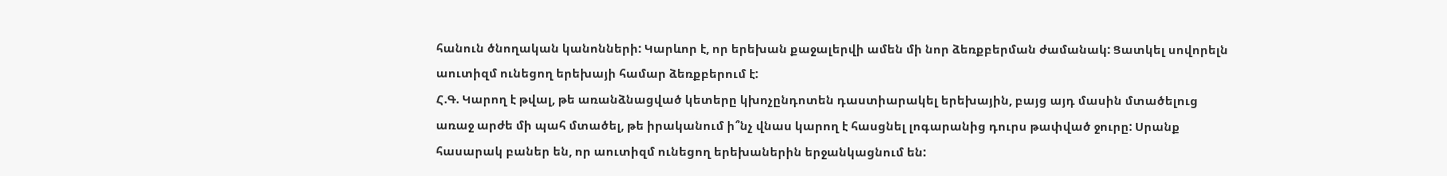հանուն ծնողական կանոնների: Կարևոր է, որ երեխան քաջալերվի ամեն մի նոր ձեռքբերման ժամանակ: Ցատկել սովորելն աուտիզմ ունեցող երեխայի համար ձեռքբերում է:
Հ.Գ. Կարող է թվալ, թե առանձնացված կետերը կխոչընդոտեն դաստիարակել երեխային, բայց այդ մասին մտածելուց առաջ արժե մի պահ մտածել, թե իրականում ի՞նչ վնաս կարող է հասցնել լոգարանից դուրս թափված ջուրը: Սրանք հասարակ բաներ են, որ աուտիզմ ունեցող երեխաներին երջանկացնում են: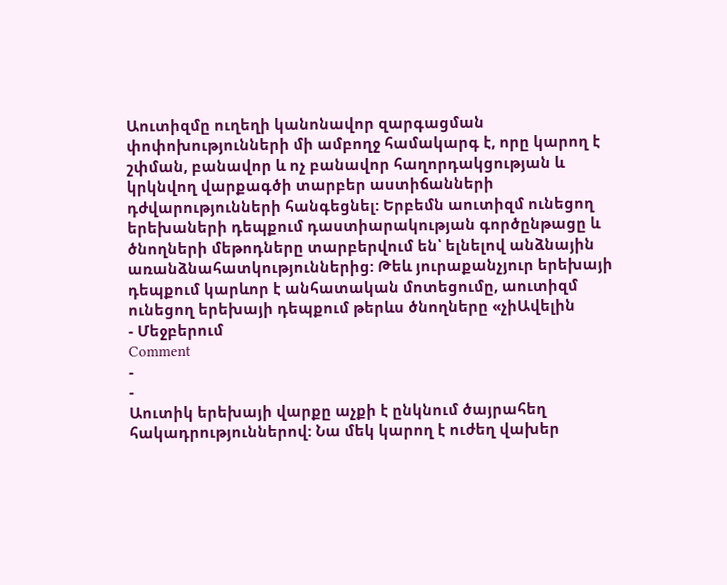Աուտիզմը ուղեղի կանոնավոր զարգացման փոփոխությունների մի ամբողջ համակարգ է, որը կարող է շփման, բանավոր և ոչ բանավոր հաղորդակցության և կրկնվող վարքագծի տարբեր աստիճանների դժվարությունների հանգեցնել: Երբեմն աուտիզմ ունեցող երեխաների դեպքում դաստիարակության գործընթացը և ծնողների մեթոդները տարբերվում են՝ ելնելով անձնային առանձնահատկություններից: Թեև յուրաքանչյուր երեխայի դեպքում կարևոր է անհատական մոտեցումը, աուտիզմ ունեցող երեխայի դեպքում թերևս ծնողները «չիԱվելին
- Մեջբերում
Comment
-
-
Աուտիկ երեխայի վարքը աչքի է ընկնում ծայրահեղ հակադրություններով: Նա մեկ կարող է ուժեղ վախեր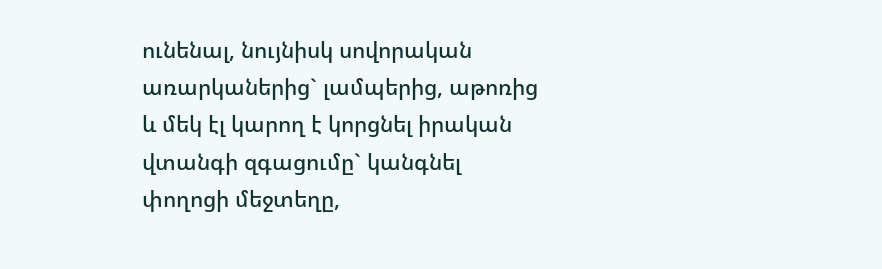ունենալ, նույնիսկ սովորական առարկաներից` լամպերից, աթոռից և մեկ էլ կարող է կորցնել իրական վտանգի զգացումը` կանգնել փողոցի մեջտեղը,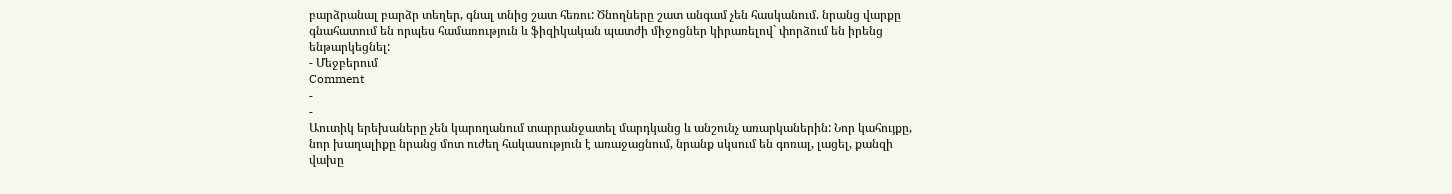բարձրանալ բարձր տեղեր, գնալ տնից շատ հեռու: Ծնողները շատ անգամ չեն հասկանում. նրանց վարքը գնահատում են որպես համառություն և ֆիզիկական պատժի միջոցներ կիրառելով` փորձում են իրենց ենթարկեցնել:
- Մեջբերում
Comment
-
-
Աուտիկ երեխաները չեն կարողանում տարրանջատել մարդկանց և անշունչ առարկաներին: Նոր կահույքը, նոր խաղալիքը նրանց մոտ ուժեղ հակասություն է առաջացնում, նրանք սկսում են գոռալ, լացել, քանզի վախը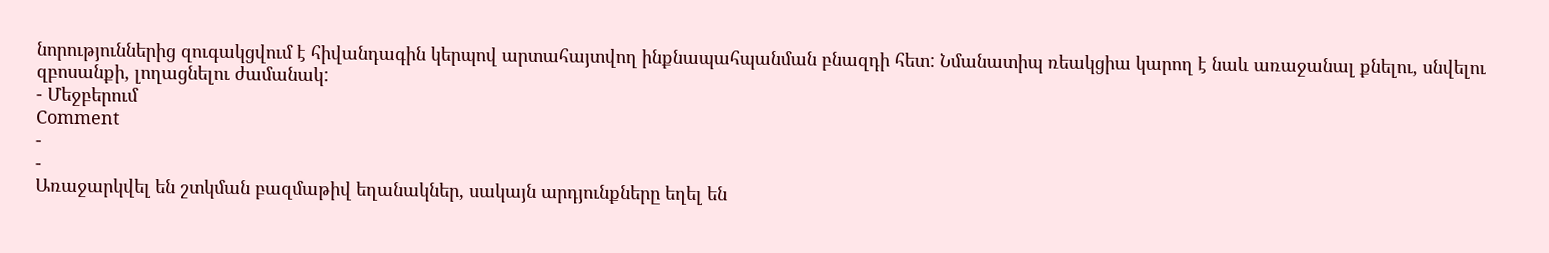նորություններից զուգակցվում է հիվանդագին կերպով արտահայտվող ինքնապահպանման բնազդի հետ: Նմանատիպ ռեակցիա կարող է նաև առաջանալ քնելու, սնվելու զբոսանքի, լողացնելու ժամանակ:
- Մեջբերում
Comment
-
-
Առաջարկվել են շտկման բազմաթիվ եղանակներ, սակայն արդյունքները եղել են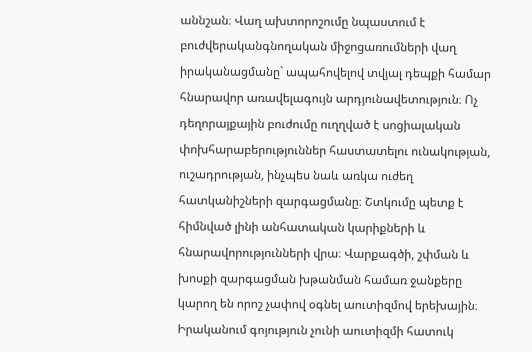աննշան։ Վաղ ախտորոշումը նպաստում է բուժվերականգնողական միջոցառումների վաղ իրականացմանը` ապահովելով տվյալ դեպքի համար հնարավոր առավելագույն արդյունավետություն։ Ոչ դեղորայքային բուժումը ուղղված է սոցիալական փոխհարաբերություններ հաստատելու ունակության, ուշադրության, ինչպես նաև առկա ուժեղ հատկանիշների զարգացմանը։ Շտկումը պետք է հիմնված լինի անհատական կարիքների և հնարավորությունների վրա։ Վարքագծի, շփման և խոսքի զարգացման խթանման համառ ջանքերը կարող են որոշ չափով օգնել աուտիզմով երեխային։
Իրականում գոյություն չունի աուտիզմի հատուկ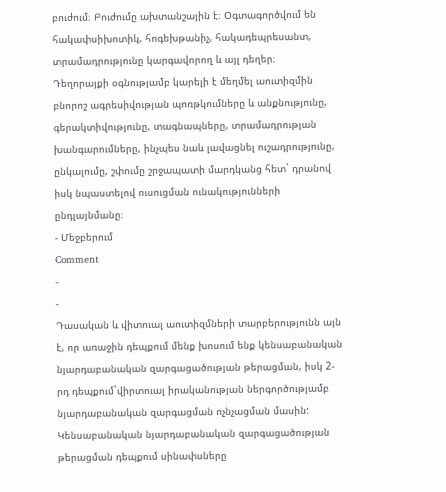բուժում։ Բուժումը ախտանշային է։ Օգտագործվում են հակափսիխոտիկ, հոգեխթանիչ, հակադեպրեսանտ, տրամադրությունը կարգավորող և այլ դեղեր։
Դեղորայքի օգնությամբ կարելի է մեղմել աուտիզմին բնորոշ ագրեսիվության պոռթկումները և անքնությունը, գերակտիվությունը, տագնապները, տրամադրության խանգարումները, ինչպես նաև լավացնել ուշադրությունը, ընկալումը, շփումը շրջապատի մարդկանց հետ` դրանով իսկ նպաստելով ուսուցման ունակությունների ընդլայնմանը։
- Մեջբերում
Comment
-
-
Դասական և վիտուալ աուտիզմների տարբերությունն այն է, որ առաջին դեպքում մենք խոսում ենք կենսաբանական նյարդաբանական զարգացածության թերացման, իսկ 2-րդ դեպքում`վիրտուալ իրականության ներգործությամբ նյարդաբանական զարգացման ոչնչացման մասին:
Կենսաբանական նյարդաբանական զարգացածության թերացման դեպքում սինափսները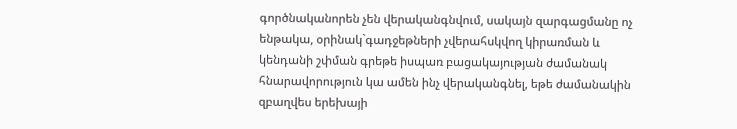գործնականորեն չեն վերականգնվում, սակայն զարգացմանը ոչ ենթակա, օրինակ`գադջեթների չվերահսկվող կիրառման և կենդանի շփման գրեթե իսպառ բացակայության ժամանակ հնարավորություն կա ամեն ինչ վերականգնել, եթե ժամանակին զբաղվես երեխայի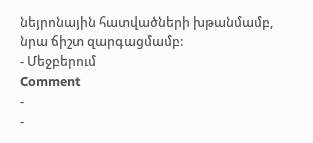նեյրոնային հատվածների խթանմամբ, նրա ճիշտ զարգացմամբ:
- Մեջբերում
Comment
-
-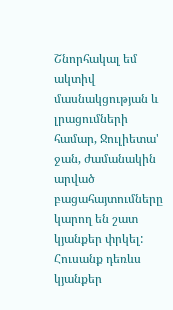Շնորհակալ եմ ակտիվ մասնակցության և լրացումների համար, Ջուլիետա' ջան, ժամանակին արված բացահայտումները կարող են շատ կյանքեր փրկել: Հուսանք դեռևս կյանքեր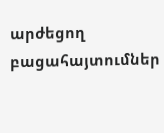արժեցող բացահայտումներ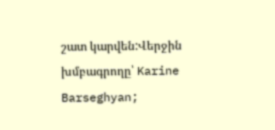շատ կարվեն:Վերջին խմբագրողը՝ Karine Barseghyan;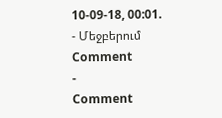10-09-18, 00:01.
- Մեջբերում
Comment
-
Comment